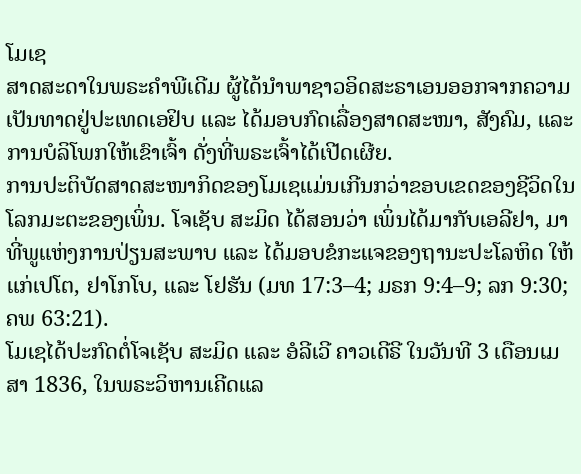ໂມເຊ
ສາດສະດາໃນພຣະຄຳພີເດີມ ຜູ້ໄດ້ນຳພາຊາວອິດສະຣາເອນອອກຈາກຄວາມເປັນທາດຢູ່ປະເທດເອຢິບ ແລະ ໄດ້ມອບກົດເລື່ອງສາດສະໜາ, ສັງຄົມ, ແລະ ການບໍລິໂພກໃຫ້ເຂົາເຈົ້າ ດັ່ງທີ່ພຣະເຈົ້າໄດ້ເປີດເຜີຍ.
ການປະຕິບັດສາດສະໜາກິດຂອງໂມເຊແມ່ນເກີນກວ່າຂອບເຂດຂອງຊີວິດໃນໂລກມະຕະຂອງເພິ່ນ. ໂຈເຊັບ ສະມິດ ໄດ້ສອນວ່າ ເພິ່ນໄດ້ມາກັບເອລີຢາ, ມາທີ່ພູແຫ່ງການປ່ຽນສະພາບ ແລະ ໄດ້ມອບຂໍກະແຈຂອງຖານະປະໂລຫິດ ໃຫ້ແກ່ເປໂຕ, ຢາໂກໂບ, ແລະ ໂຢຮັນ (ມທ 17:3–4; ມຣກ 9:4–9; ລກ 9:30; ຄພ 63:21).
ໂມເຊໄດ້ປະກົດຕໍ່ໂຈເຊັບ ສະມິດ ແລະ ອໍລີເວີ ຄາວເດີຣີ ໃນວັນທີ 3 ເດືອນເມສາ 1836, ໃນພຣະວິຫານເຄີດແລ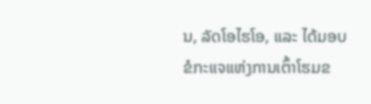ນ, ລັດໂອໄຮໂອ, ແລະ ໄດ້ມອບຂໍກະແຈແຫ່ງການເຕົ້າໂຮມຂ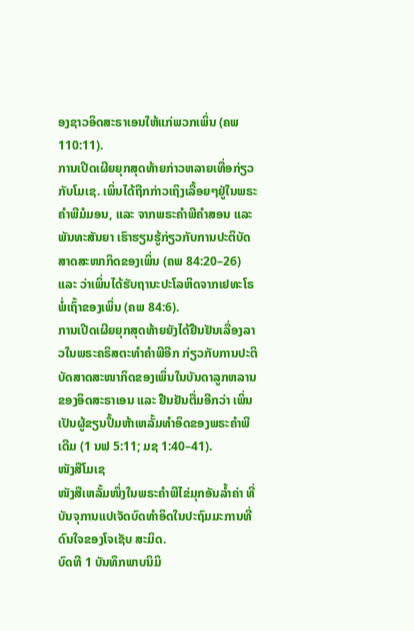ອງຊາວອິດສະຣາເອນໃຫ້ແກ່ພວກເພິ່ນ (ຄພ 110:11).
ການເປີດເຜີຍຍຸກສຸດທ້າຍກ່າວຫລາຍເທື່ອກ່ຽວກັບໂມເຊ. ເພິ່ນໄດ້ຖືກກ່າວເຖິງເລື້ອຍໆຢູ່ໃນພຣະຄຳພີມໍມອນ, ແລະ ຈາກພຣະຄຳພີຄຳສອນ ແລະ ພັນທະສັນຍາ ເຮົາຮຽນຮູ້ກ່ຽວກັບການປະຕິບັດສາດສະໜາກິດຂອງເພິ່ນ (ຄພ 84:20–26) ແລະ ວ່າເພິ່ນໄດ້ຮັບຖານະປະໂລຫິດຈາກເຢທະໂຣ ພໍ່ເຖົ້າຂອງເພິ່ນ (ຄພ 84:6).
ການເປີດເຜີຍຍຸກສຸດທ້າຍຍັງໄດ້ຢືນຢັນເລື່ອງລາວໃນພຣະຄຣິສຕະທຳຄຳພີອີກ ກ່ຽວກັບການປະຕິບັດສາດສະໜາກິດຂອງເພິ່ນໃນບັນດາລູກຫລານຂອງອິດສະຣາເອນ ແລະ ຢືນຢັນຕື່ມອີກວ່າ ເພິ່ນເປັນຜູ້ຂຽນປຶ້ມຫ້າເຫລັ້ມທຳອິດຂອງພຣະຄຳພີເດີມ (1 ນຟ 5:11; ມຊ 1:40–41).
ໜັງສືໂມເຊ
ໜັງສືເຫລັ້ມໜຶ່ງໃນພຣະຄຳພີໄຂ່ມຸກອັນລ້ຳຄ່າ ທີ່ບັນຈຸການແປເຈັດບົດທຳອິດໃນປະຖົມມະການທີ່ດົນໃຈຂອງໂຈເຊັບ ສະມິດ.
ບົດທີ 1 ບັນທຶກພາບນິມິ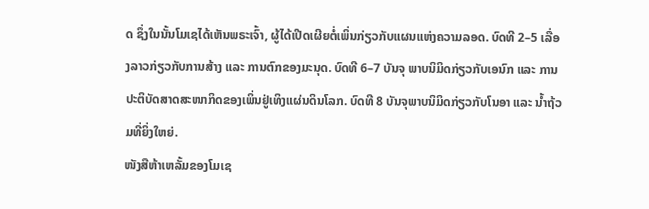ດ ຊຶ່ງໃນນັ້ນໂມເຊໄດ້ເຫັນພຣະເຈົ້າ, ຜູ້ໄດ້ເປີດເຜີຍຕໍ່ເພິ່ນກ່ຽວກັບແຜນແຫ່ງຄວາມລອດ. ບົດທີ 2–5 ເລື່ອງລາວກ່ຽວກັບການສ້າງ ແລະ ການຕົກຂອງມະນຸດ. ບົດທີ 6–7 ບັນຈຸ ພາບນິມິດກ່ຽວກັບເອນົກ ແລະ ການປະຕິບັດສາດສະໜາກິດຂອງເພິ່ນຢູ່ເທິງແຜ່ນດິນໂລກ. ບົດທີ 8 ບັນຈຸພາບນິມິດກ່ຽວກັບໂນອາ ແລະ ນ້ຳຖ້ວມທີ່ຍິ່ງໃຫຍ່.
ໜັງສືຫ້າເຫລັ້ມຂອງໂມເຊ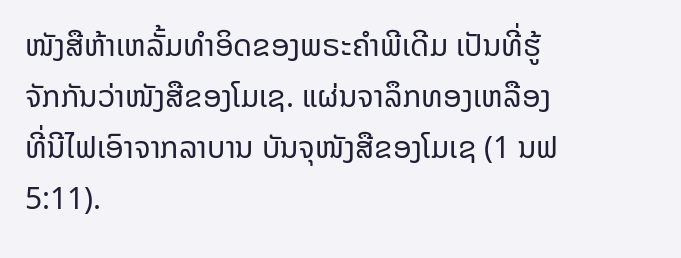ໜັງສືຫ້າເຫລັ້ມທຳອິດຂອງພຣະຄຳພີເດີມ ເປັນທີ່ຮູ້ຈັກກັນວ່າໜັງສືຂອງໂມເຊ. ແຜ່ນຈາລຶກທອງເຫລືອງທີ່ນີໄຟເອົາຈາກລາບານ ບັນຈຸໜັງສືຂອງໂມເຊ (1 ນຟ 5:11).